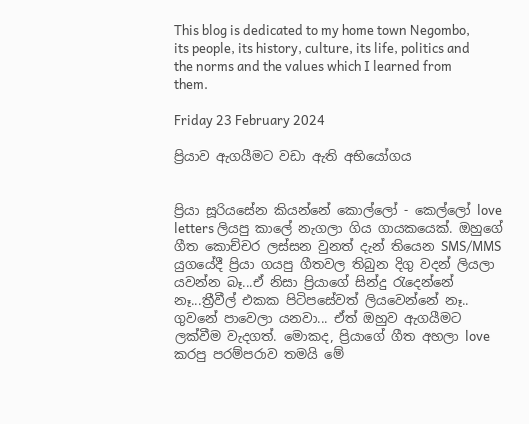This blog is dedicated to my home town Negombo, its people, its history, culture, its life, politics and the norms and the values which I learned from them.

Friday 23 February 2024

ප්‍රියාව ඇගයීමට වඩා ඇති අභියෝගය


ප්‍රියා සූරියසේන කියන්නේ කොල්ලෝ - කෙල්ලෝ love letters ලියපු කාලේ නැගලා ගිය ගායකයෙක්. ඔහුගේ ගීත කොච්චර ලස්සන වුනත් දැන් තියෙන SMS/MMS යුගයේදී ප්‍රියා ගයපු ගීතවල තිබුන දිගු වදන් ලියලා යවන්න බෑ...ඒ නිසා ප්‍රියාගේ සින්දු රැදෙන්නේ නෑ...ත්‍රීවීල් එකක පිටිපසේවත් ලියවෙන්නේ නෑ.. ගුවනේ පාවෙලා යනවා... ඒත් ඔහුව ඇගයීමට ලක්වීම වැදගත්. මොකද, ප්‍රියාගේ ගීත අහලා love කරපු පරම්පරාව තමයි මේ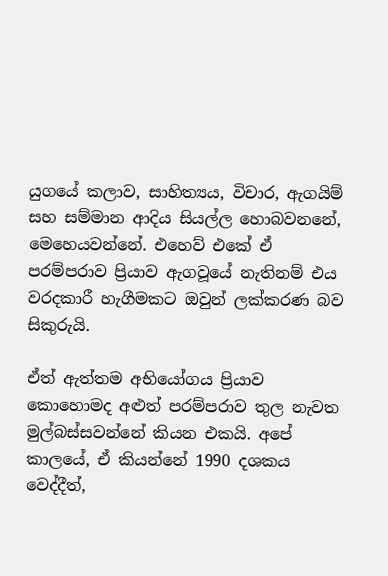යුගයේ කලාව, සාහිත්‍යය, විචාර, ඇගයිම් සහ සම්මාන ආදිය සියල්ල හොබවනනේ, මෙහෙයවන්නේ. එහෙව් එකේ ඒ පරම්පරාව ප්‍රියාව ඇගවූයේ නැතිනම් එය වරදකාරී හැගීමකට ඔවුන් ලක්කරණ බව සිකුරුයි.

ඒත් ඇත්තම අභියෝගය ප්‍රියාව කොහොමද අළුත් පරම්පරාව තුල නැවත මුල්බස්සවන්නේ කියන එකයි. අපේ කාලයේ, ඒ කියන්නේ 1990 දශකය වෙද්දීත්,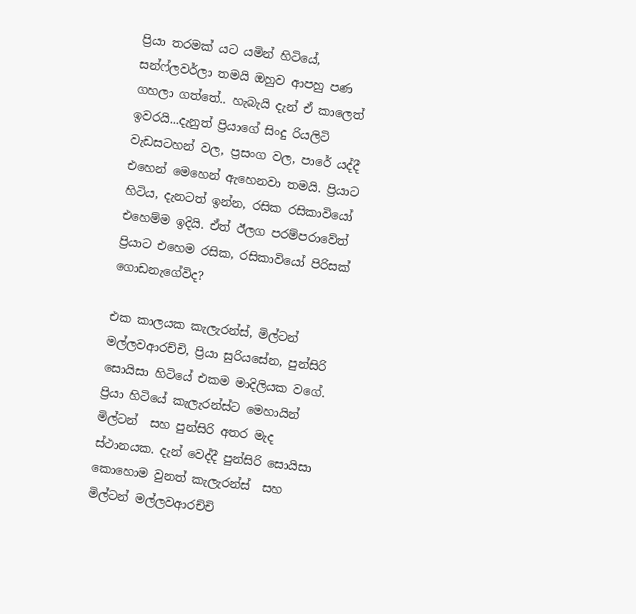ප්‍රියා තරමක් යට යමින් හිටියේ, සන්ෆ්ලවර්ලා තමයි ඔහුව ආපහු පණ ගහලා ගත්තේ.. හැබැයි දැන් ඒ කාලෙත් ඉවරයි...දැනුත් ප්‍රියාගේ සිංදු රියලිටි වැඩසටහන් වල, ප්‍රසංග වල, පාරේ යද්දී එහෙන් මෙහෙන් ඇහෙනවා තමයි. ප්‍රියාට හිටිය, දැනටත් ඉන්න, රසික රසිකාවියෝ එහෙම්ම ඉදියි. ඒත් ඊලග පරම්පරාවේත් ප්‍රියාට එහෙම රසික, රසිකාවියෝ පිරිසක් ගොඩනැගේවිද?

එක කාලයක කැලැරන්ස්, මිල්ටන් මල්ලවආරච්චි, ප්‍රියා සුරියසේන, පුන්සිරි සොයිසා හිටියේ එකම මාදිලියක වගේ. ප්‍රියා හිටියේ කැලැරන්ස්ට මෙහායින් මිල්ටන්  සහ පුන්සිරි අතර මැද ස්ථානයක. දැන් වෙද්දී පුන්සිරි සොයිසා කොහොම වුනත් කැලැරන්ස්  සහ මිල්ටන් මල්ලවආරච්චි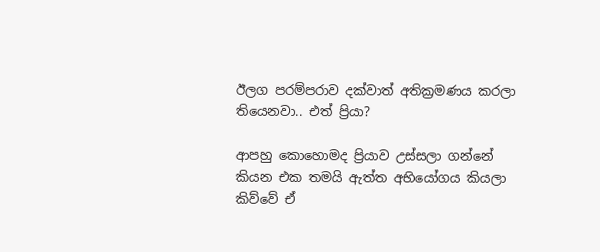ඊලග පරම්පරාව දක්වාත් අතික්‍රමණය කරලා තියෙනවා.. එත් ප්‍රියා?

ආපහු කොහොමද ප්‍රියාව උස්සලා ගන්නේ කියන එක තමයි ඇත්ත අභියෝගය කියලා කිව්වේ ඒ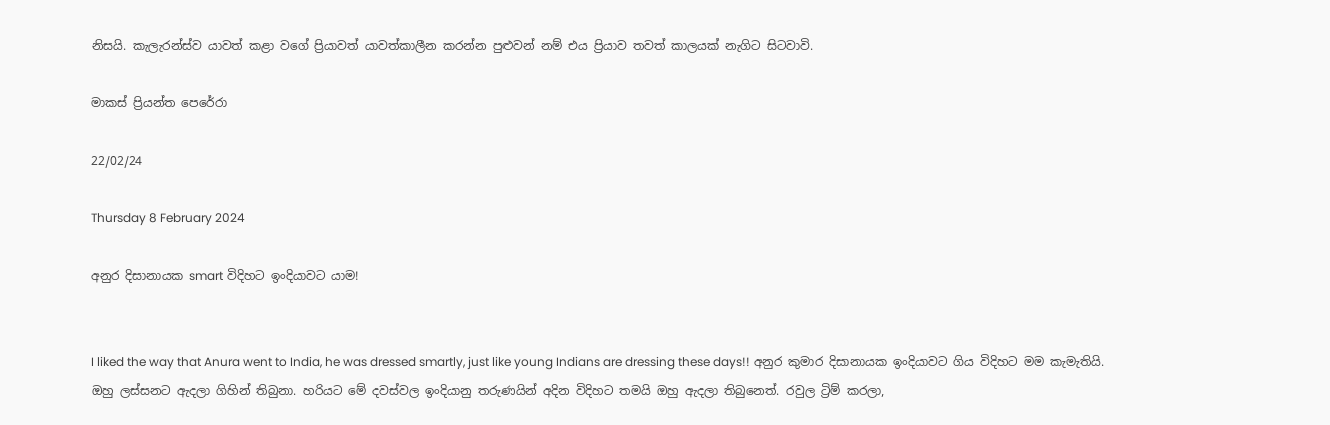නිසයි. කැලැරන්ස්ව යාවත් කළා වගේ ප්‍රියාවත් යාවත්කාලීන කරන්න පුළුවන් නම් එය ප්‍රියාව තවත් කාලයක් නැගිට සිටවාවි.

මාකස් ප්‍රියන්ත පෙරේරා

22/02/24

Thursday 8 February 2024

අනුර දිසානායක smart විදිහට ඉංදියාවට යාම!


I liked the way that Anura went to India, he was dressed smartly, just like young Indians are dressing these days!! අනුර කුමාර දිසානායක ඉංදියාවට ගිය විදිහට මම කැමැතියි. ඔහු ලස්සනට ඇදලා ගිහින් තිබුනා. හරියට මේ දවස්වල ඉංදියානු තරුණයින් අදින විදිහට තමයි ඔහු ඇදලා තිබුනෙත්. රවුල ට්‍රිම් කරලා,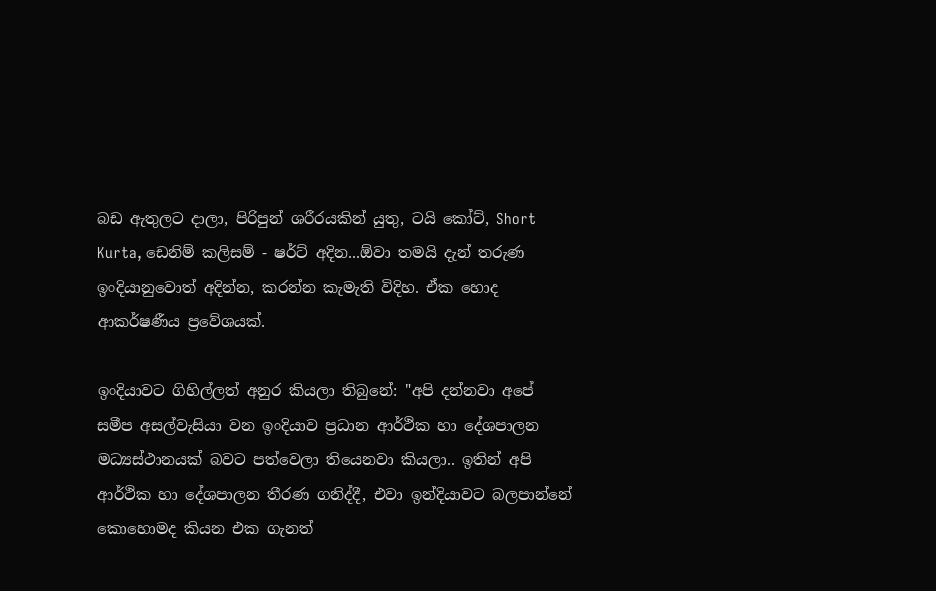බඩ ඇතුලට දාලා, පිරිපුන් ශරීරයකින් යුතු, ටයි කෝට්, Short Kurta, ඩෙනිම් කලිසම් - ෂර්ට් අදින...ඕවා තමයි දැන් තරුණ ඉංදියානුවොත් අදින්න, කරන්න කැමැති විදිහ. ඒක හොද ආකර්ෂණීය ප්‍රවේශයක්.

ඉංදියාවට ගිහිල්ලත් අනුර කියලා තිබුනේ: "අපි දන්නවා අපේ සමීප අසල්වැසියා වන ඉංදියාව ප්‍රධාන ආර්ථික හා දේශපාලන මධ්‍යස්ථානයක් බවට පත්වෙලා තියෙනවා කියලා.. ඉතින් අපි ආර්ථික හා දේශපාලන තීරණ ගනිද්දී, එවා ඉන්දියාවට බලපාන්නේ කොහොමද කියන එක ගැනත්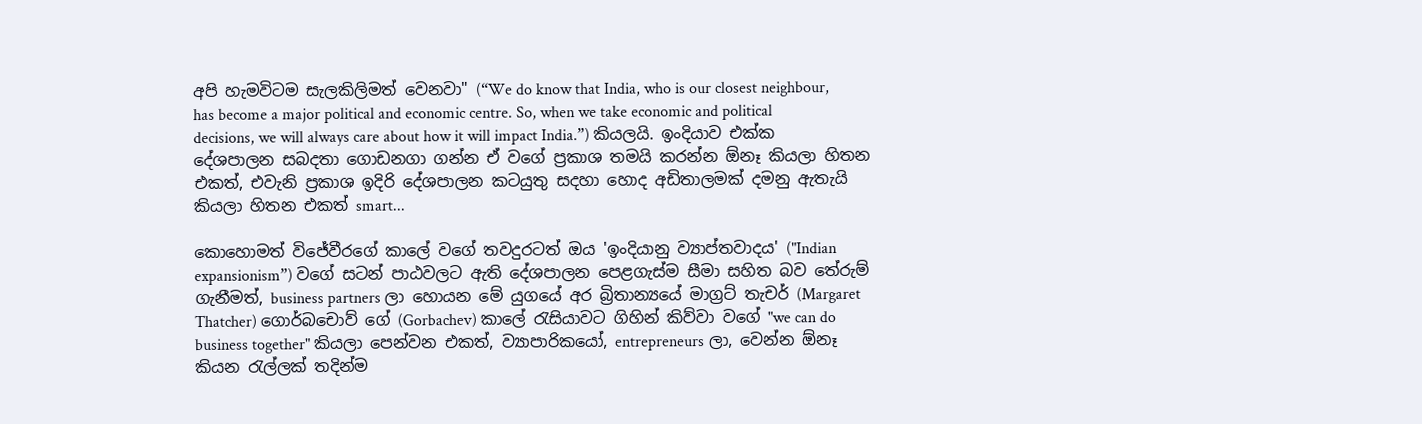අපි හැමවිටම සැලකිලිමත් වෙනවා" (“We do know that India, who is our closest neighbour, has become a major political and economic centre. So, when we take economic and political decisions, we will always care about how it will impact India.”) කියලයි. ඉංදියාව එක්ක දේශපාලන සබදතා ගොඩනගා ගන්න ඒ වගේ ප්‍රකාශ තමයි කරන්න ඕනෑ කියලා හිතන එකත්, එවැනි ප්‍රකාශ ඉදිරි දේශපාලන කටයුතු සදහා හොද අඩිතාලමක් දමනු ඇතැයි කියලා හිතන එකත් smart...

කොහොමත් විජේවීරගේ කාලේ වගේ තවදුරටත් ඔය 'ඉංදියානු ව්‍යාප්තවාදය' ("Indian expansionism”) වගේ සටන් පාඨවලට ඇති දේශපාලන පෙළගැස්ම සීමා සහිත බව තේරුම් ගැනීමත්, business partners ලා හොයන මේ යුගයේ අර බ්‍රිතාන්‍යයේ මාග්‍රට් තැචර් (Margaret Thatcher) ගොර්බචොව් ගේ (Gorbachev) කාලේ රැසියාවට ගිහින් කිව්වා වගේ "we can do business together" කියලා පෙන්වන එකත්, ව්‍යාපාරිකයෝ, entrepreneurs ලා, වෙන්න ඕනෑ කියන රැල්ලක් තදින්ම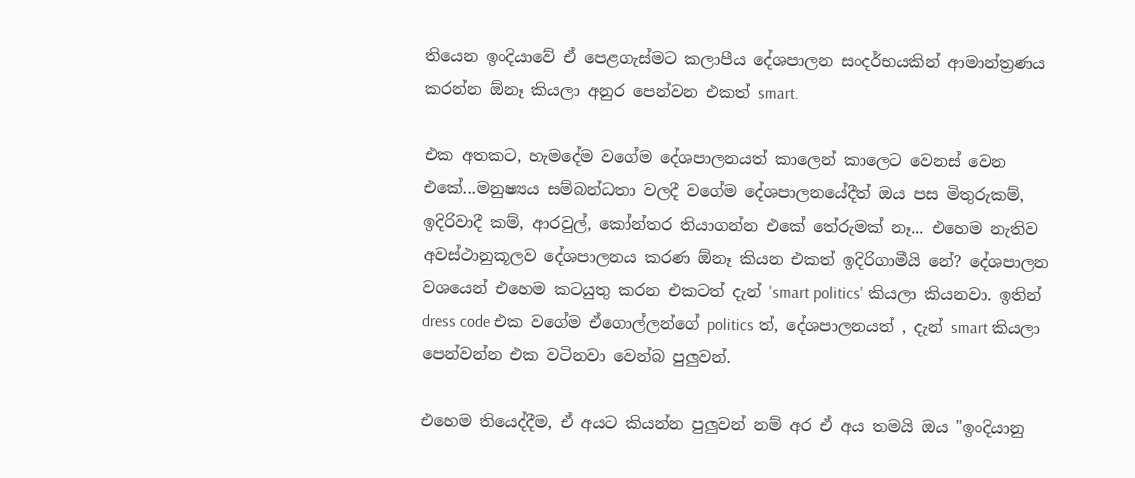තියෙන ඉංදියාවේ ඒ පෙළගැස්මට කලාපීය දේශපාලන සංදර්භයකින් ආමාන්ත්‍රණය කරන්න ඕනෑ කියලා අනුර පෙන්වන එකත් smart.

එක අතකට, හැමදේම වගේම දේශපාලනයත් කාලෙන් කාලෙට වෙනස් වෙන එකේ...මනුෂ්‍යය සම්බන්ධතා වලදී වගේම දේශපාලනයේදීත් ඔය පස මිතුරුකම්, ඉදිරිවාදී කම්, ආරවුල්, කෝන්තර තියාගන්න එකේ තේරුමක් නෑ... එහෙම නැතිව අවස්ථානුකූලව දේශපාලනය කරණ ඕනෑ කියන එකත් ඉදිරිගාමීයි නේ? දේශපාලන වශයෙන් එහෙම කටයුතු කරන එකටත් දැන් 'smart politics' කියලා කියනවා. ඉතින් dress code එක වගේම ඒගොල්ලන්ගේ politics ත්, දේශපාලනයත් , දැන් smart කියලා පෙන්වන්න එක වටිනවා වෙන්බ පුලුවන්.

එහෙම තියෙද්දීම, ඒ අයට කියන්න පුලුවන් නම් අර ඒ අය තමයි ඔය "ඉංදියානු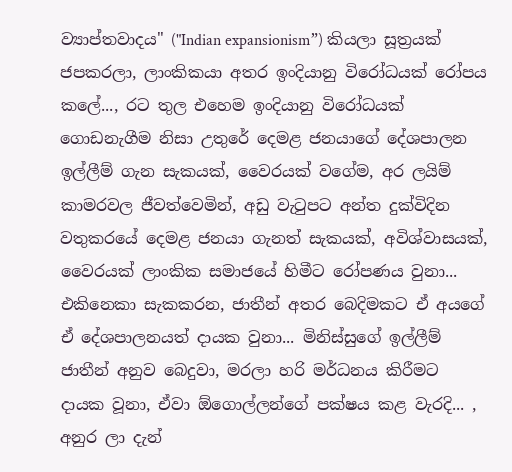ව්‍යාප්තවාදය" ("Indian expansionism”) කියලා සූත්‍රයක් ජපකරලා, ලාංකිකයා අතර ඉංදියානු විරෝධයක් රෝපය කලේ..., රට තුල එහෙම ඉංදියානු විරෝධයක් ගොඩනැගීම නිසා උතුරේ දෙමළ ජනයාගේ දේශපාලන ඉල්ලීම් ගැන සැකයක්, වෛරයක් වගේම, අර ලයිම් කාමරවල ජීවත්වෙමින්, අඩු වැටුපට අන්ත දුක්විදින වතුකරයේ දෙමළ ජනයා ගැනත් සැකයක්, අවිශ්වාසයක්, වෛරයක් ලාංකික සමාජයේ හිමීට රෝපණය වුනා... එකිනෙකා සැකකරන, ජාතීන් අතර බෙදිමකට ඒ අයගේ ඒ දේශපාලනයත් දායක වුනා... මිනිස්සුගේ ඉල්ලීම් ජාතීන් අනුව බෙදුවා, මරලා හරි මර්ධනය කිරීමට දායක වූනා, ඒවා ඕගොල්ලන්ගේ පක්ෂය කළ වැරදි... , අනුර ලා දැන්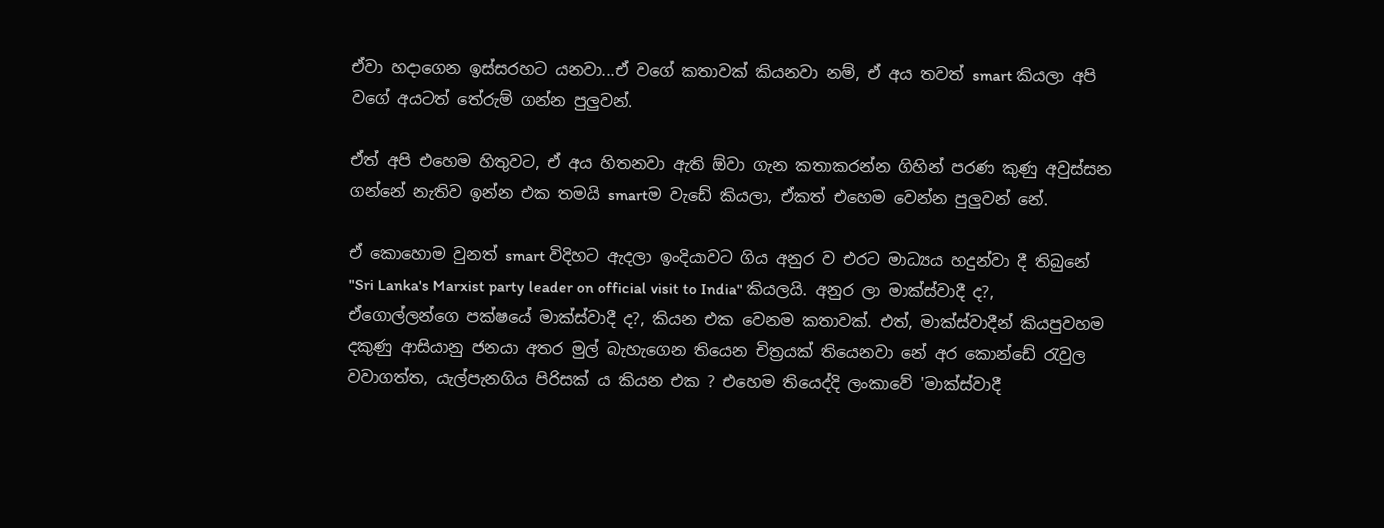ඒවා හදාගෙන ඉස්සරහට යනවා...ඒ වගේ කතාවක් කියනවා නම්, ඒ අය තවත් smart කියලා අපි වගේ අයටත් තේරුම් ගන්න පුලුවන්.

ඒත් අපි එහෙම හිතුවට, ඒ අය හිතනවා ඇති ඕවා ගැන කතාකරන්න ගිහින් පරණ කුණු අවුස්සන ගන්නේ නැතිව ඉන්න එක තමයි smartම වැඩේ කියලා, ඒකත් එහෙම වෙන්න පුලුවන් නේ.

ඒ කොහොම වුනත් smart විදිහට ඇදලා ඉංදියාවට ගිය අනුර ව එරට මාධ්‍යය හදුන්වා දී තිබුනේ "Sri Lanka's Marxist party leader on official visit to India" කියලයි. අනුර ලා මාක්ස්වාදී ද?, ඒගොල්ලන්ගෙ පක්ෂයේ මාක්ස්වාදී ද?, කියන එක වෙනම කතාවක්. එත්, මාක්ස්වාදීන් කියපුවහම දකුණු ආසියානු ජනයා අතර මුල් බැහැගෙන තියෙන චිත්‍රයක් තියෙනවා නේ අර කොන්ඩේ රැවුල වවාගත්ත, යැල්පැනගිය පිරිසක් ය කියන එක ? එහෙම තියෙද්දි ලංකාවේ 'මාක්ස්වාදී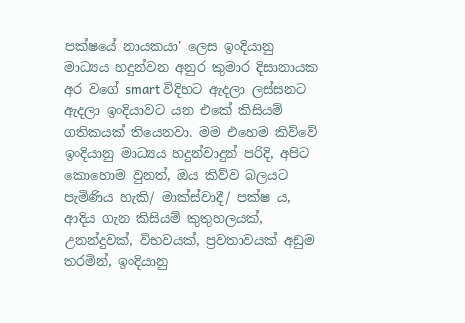පක්ෂයේ නායකයා' ලෙස ඉංදියානු මාධ්‍යය හදුන්වන අනුර කුමාර දිසානායක අර වගේ smart විදිහට ඇදලා ලස්සනට ඇදලා ඉංදියාවට යන එකේ කිසියම් ගතිකයක් තියෙනවා. මම එහෙම කිව්වේ ඉංදියානු මාධ්‍යය හදුන්වාදුන් පරිදි, අපිට කොහොම වුනත්, ඔය කිව්ව බලයට පැමිණිය හැකි/ මාක්ස්වාදී/ පක්ෂ ය, ආදිය ගැන කිසියම් කුතුහලයක්, උනන්දුවක්, විභවයක්, ප්‍රවතාවයක් අඩුම තරමින්, ඉංදියානු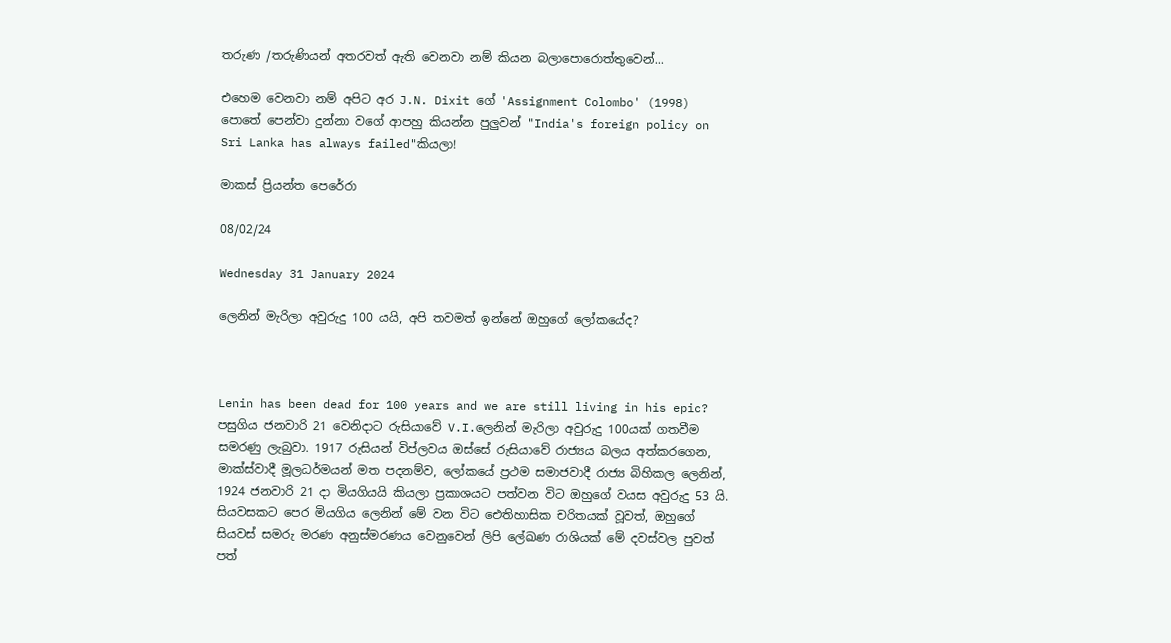තරුණ /තරුණියන් අතරවත් ඇති වෙනවා නම් කියන බලාපොරොත්තුවෙන්...

එහෙම වෙනවා නම් අපිට අර J.N. Dixit ගේ 'Assignment Colombo' (1998) පොතේ පෙන්වා දුන්නා වගේ ආපහු කියන්න පුලුවන් "India's foreign policy on Sri Lanka has always failed"කියලා!

මාකස් ප්‍රියන්ත පෙරේරා

08/02/24

Wednesday 31 January 2024

ලෙනින් මැරිලා අවුරුදු 100 යයි, අපි තවමත් ඉන්නේ ඔහුගේ ලෝකයේද?



Lenin has been dead for 100 years and we are still living in his epic? පසුගිය ජනවාරි 21 වෙනිදාට රුසියාවේ V.I.ලෙනින් මැරිලා අවුරුදු 100යක් ගතවීම සමරණු ලැබුවා. 1917 රුසියන් විප්ලවය ඔස්සේ රුසියාවේ රාජ්‍යය බලය අත්කරගෙන, මාක්ස්වාදී මූලධර්මයන් මත පදනම්ව, ලෝකයේ ප්‍රථම සමාජවාදී රාජ්‍ය බිහිකල ලෙනින්, 1924 ජනවාරි 21 දා මියගියයි කියලා ප්‍රකාශයට පත්වන විට ඔහුගේ වයස අවුරුදු 53 යි. සියවසකට පෙර මියගිය ලෙනින් මේ වන විට ඓතිහාසික චරිතයක් වූවත්, ඔහුගේ සියවස් සමරු මරණ අනුස්මරණය වෙනුවෙන් ලිපි ලේඛණ රාශියක් මේ දවස්වල පුවත් පත්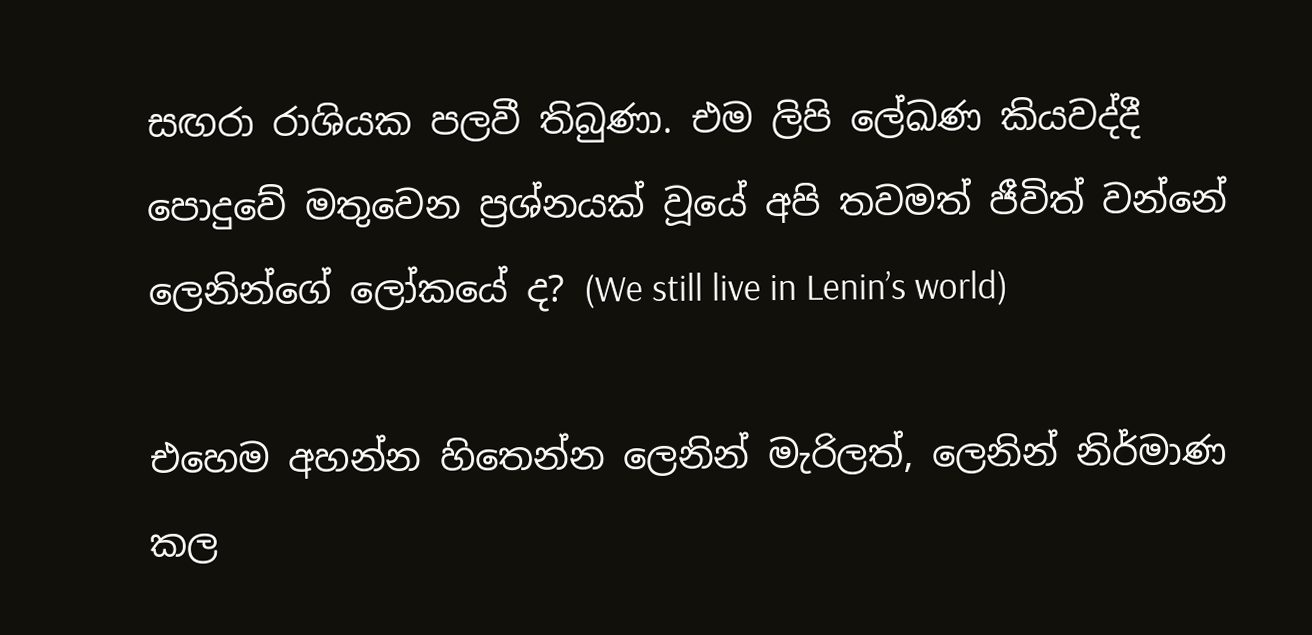සඟරා රාශියක පලවී තිබුණා. එම ලිපි ලේඛණ කියවද්දී පොදුවේ මතුවෙන ප්‍රශ්නයක් වූයේ අපි තවමත් ජීවිත් වන්නේ ලෙනින්ගේ ලෝකයේ ද? (We still live in Lenin’s world)

එහෙම අහන්න හිතෙන්න ලෙනින් මැරිලත්, ලෙනින් නිර්මාණ කල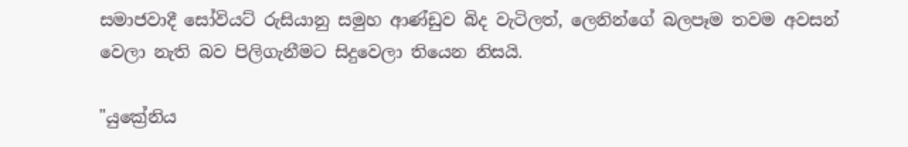සමාජවාදී සෝවියට් රුසියානු සමුහ ආණ්ඩුව බිද වැටිලත්, ලෙනින්ගේ බලපෑම තවම අවසන් වෙලා නැති බව පිලිගැනීමට සිදුවෙලා තියෙන නිසයි.

"යුක්‍රේනිය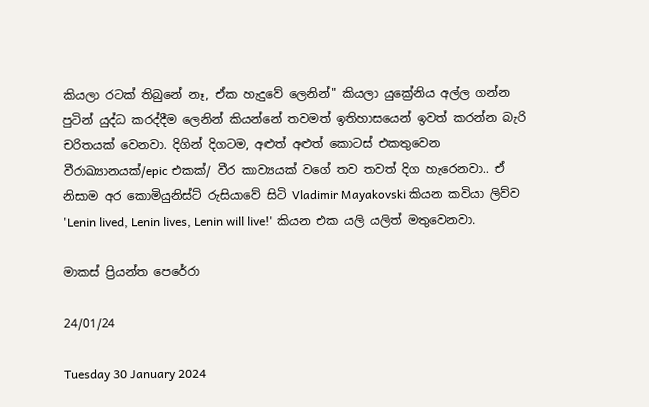කියලා රටක් තිබුනේ නෑ, ඒක හැදුවේ ලෙනින්" කියලා යුක්‍රේනිය අල්ල ගන්න පුටින් යුද්ධ කරද්දීම ලෙනින් කියන්නේ තවමත් ඉතිහාසයෙන් ඉවත් කරන්න බැරි චරිතයක් වෙනවා. දිගින් දිගටම, අළුත් අළුත් කොටස් එකතුවෙන වීරාඛ්‍යානයක්/epic එකක්/ වීර කාව්‍යයක් වගේ තව තවත් දිග හැරෙනවා.. ඒ නිසාම අර කොමියුනිස්ට් රුසියාවේ සිටි Vladimir Mayakovski කියන කවියා ලිව්ව 'Lenin lived, Lenin lives, Lenin will live!' කියන එක යලි යලිත් මතුවෙනවා.

මාකස් ප්‍රියන්ත පෙරේරා

24/01/24

Tuesday 30 January 2024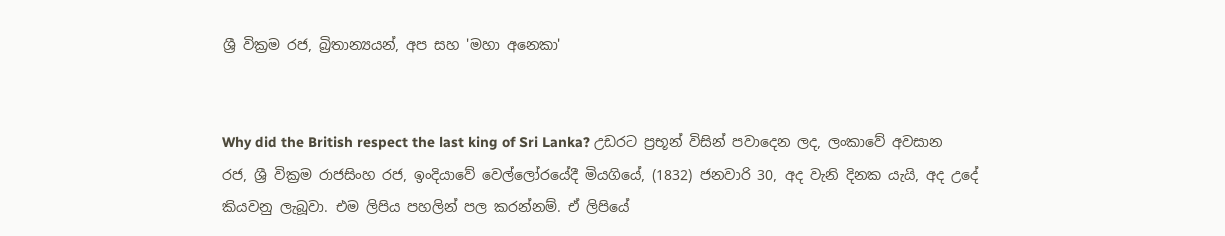ශ්‍රී වික්‍රම රජ, බ්‍රිතාන්‍යයන්, අප සහ 'මහා අනෙකා'


Why did the British respect the last king of Sri Lanka? උඩරට ප්‍රභූන් විසින් පවාදෙන ලද, ලංකාවේ අවසාන රජ, ශ්‍රී වික්‍රම රාජසිංහ රජ, ඉංදියාවේ වෙල්ලෝරයේදී මියගියේ, (1832) ජනවාරි 30, අද වැනි දිනක යැයි, අද උදේ කියවනු ලැබූවා. එම ලිපිය පහලින් පල කරන්නම්. ඒ ලිපියේ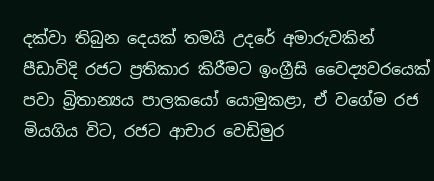දක්වා තිබුන දෙයක් තමයි උදරේ අමාරුවකින් පීඩාවිදි රජට ප්‍රතිකාර කිරීමට ඉංග්‍රීසි වෛද්‍යවරයෙක් පවා බ්‍රිතාන්‍යය පාලකයෝ යොමුකළා, ඒ වගේම රජ මියගිය විට, රජට ආචාර වෙඩිමුර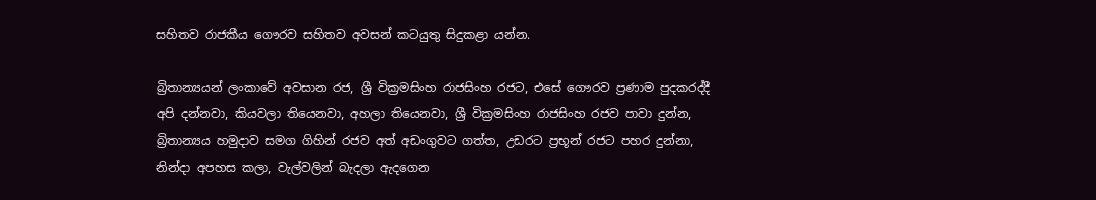සහිතව රාජකීය ගෞරව සහිතව අවසන් කටයුතු සිදුකළා යන්න.

බ්‍රිතාන්‍යයන් ලංකාවේ අවසාන රජ, ශ්‍රී වික්‍රමසිංහ රාජසිංහ රජට, එසේ ගෞරව ප්‍රණාම පුදකරද්දී අපි දන්නවා, කියවලා තියෙනවා, අහලා තියෙනවා, ශ්‍රී වික්‍රමසිංහ රාජසිංහ රජව පාවා දුන්න, බ්‍රිතාන්‍යය හමුදාව සමග ගිහින් රජව අත් අඩංගුවට ගත්ත, උඩරට ප්‍රභූන් රජට පහර දුන්නා, නින්දා අපහස කලා, වැල්වලින් බැදලා ඇදගෙන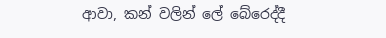ආවා, කන් වලින් ලේ බේරෙද්දී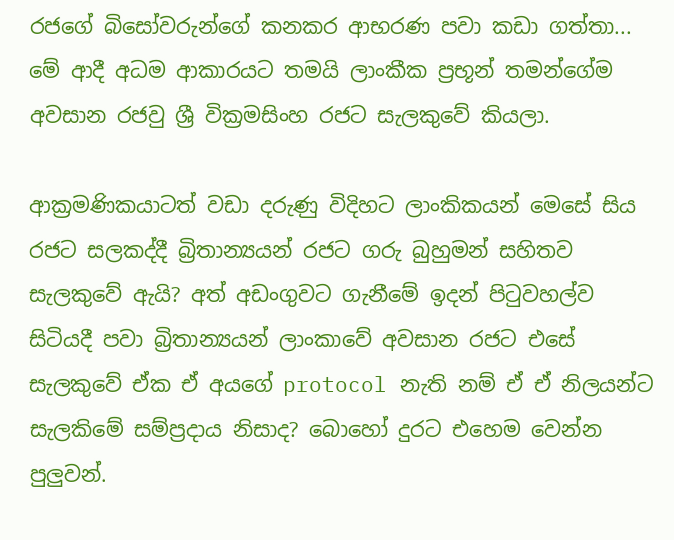රජගේ බිසෝවරුන්ගේ කනකර ආභරණ පවා කඩා ගත්තා... මේ ආදී අධම ආකාරයට තමයි ලාංකීක ප්‍රභූන් තමන්ගේම අවසාන රජවු ශ්‍රී වික්‍රමසිංහ රජට සැලකුවේ කියලා.

ආක්‍රමණිකයාටත් වඩා දරුණු විදිහට ලාංකිකයන් මෙසේ සිය රජට සලකද්දී බ්‍රිතාන්‍යයන් රජට ගරු බුහුමන් සහිතව සැලකුවේ ඇයි? අත් අඩංගුවට ගැනීමේ ඉදන් පිටුවහල්ව සිටියදී පවා බ්‍රිතාන්‍යයන් ලාංකාවේ අවසාන රජට එසේ සැලකුවේ ඒක ඒ අයගේ protocol නැති නම් ඒ ඒ නිලයන්ට සැලකිමේ සම්ප්‍රදාය නිසාද? බොහෝ දුරට එහෙම වෙන්න පුලුවන්.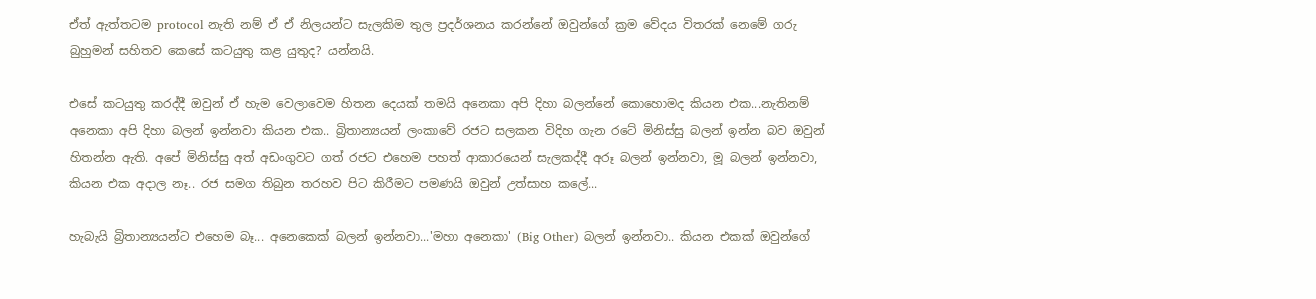ඒත් ඇත්තටම protocol නැති නම් ඒ ඒ නිලයන්ට සැලකිම තුල ප්‍රදර්ශනය කරන්නේ ඔවුන්ගේ ක්‍රම වේදය විතරක් නෙමේ ගරු බුහුමන් සහිතව කෙසේ කටයුතු කළ යුතුද? යන්නයි.

එසේ කටයුතු කරද්දී ඔවුන් ඒ හැම වෙලාවෙම හිතන දෙයක් තමයි අනෙකා අපි දිහා බලන්නේ කොහොමද කියන එක...නැතිනම් අනෙකා අපි දිහා බලන් ඉන්නවා කියන එක.. බ්‍රිතාන්‍යයන් ලංකාවේ රජට සලකන විදිහ ගැන රටේ මිනිස්සු බලන් ඉන්න බව ඔවුන් හිතන්න ඇති. අපේ මිනිස්සු අත් අඩංගුවට ගත් රජට එහෙම පහත් ආකාරයෙන් සැලකද්දී අරූ බලන් ඉන්නවා, මූ බලන් ඉන්නවා, කියන එක අදාල නෑ.. රජ සමග තිබුන තරහව පිට කිරීමට පමණයි ඔවුන් උත්සාහ කලේ...

හැබැයි බ්‍රිතාන්‍යයන්ට එහෙම බෑ... අනෙකෙක් බලන් ඉන්නවා...'මහා අනෙකා' (Big Other) බලන් ඉන්නවා.. කියන එකක් ඔවුන්ගේ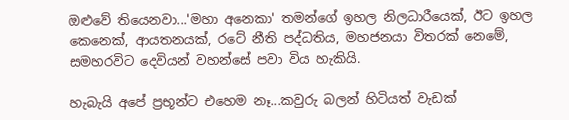ඔළුවේ තියෙනවා...'මහා අනෙකා' තමන්ගේ ඉහල නිලධාරීයෙක්, ඊට ඉහල කෙනෙක්, ආයතනයක්, රටේ නීති පද්ධතිය, මහජනයා විතරක් නෙමේ, සමහරවිට දෙවියන් වහන්සේ පවා විය හැකියි.

හැබැයි අපේ ප්‍රභූන්ට එහෙම නෑ...කවුරු බලන් හිටියත් වැඩක්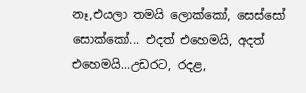නෑ,එයලා තමයි ලොක්කෝ, සෙස්සෝ සොක්කෝ... එදත් එහෙමයි, අදත් එහෙමයි...උඩරට, රදළ,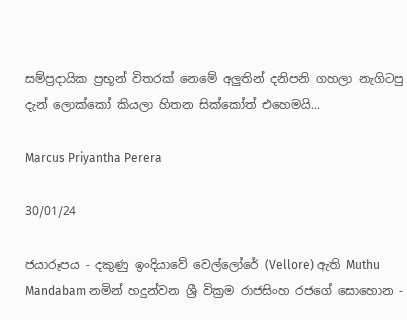සම්ප්‍රදායික ප්‍රභූන් විතරක් නෙමේ අලුතින් දනිපනි ගහලා නැගිටපු දැන් ලොක්කෝ කියලා හිතන සික්කෝත් එහෙමයි...

Marcus Priyantha Perera

30/01/24

ජයාරූපය - දකුණු ඉංදියාවේ වෙල්ලෝරේ (Vellore) ඇති Muthu Mandabam නමින් හදුන්වන ශ්‍රී වික්‍රම රාජසිංහ රජගේ සොහොන -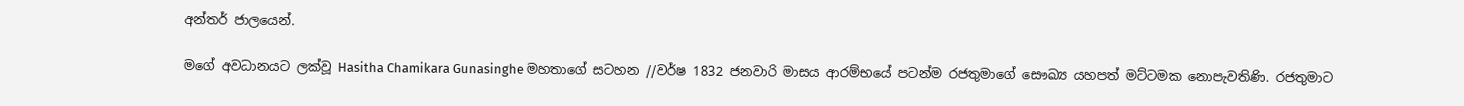අන්තර් ජාලයෙන්.

මගේ අවධානයට ලක්වූ Hasitha Chamikara Gunasinghe මහතාගේ සටහන //වර්ෂ 1832 ජනවාරි මාසය ආරම්භයේ පටන්ම රජතුමාගේ සෞඛ්‍ය යහපත් මට්ටමක නොපැවතිණි. රජතුමාට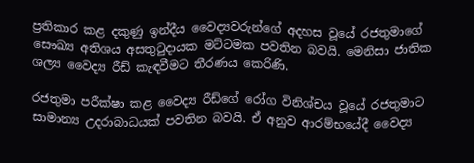ප්‍රතිකාර කළ දකුණු ඉන්දීය වෛද්‍යවරුන්ගේ අදහස වූයේ රජතුමාගේ සෞඛ්‍ය අතිශය අසතුටුදායක මට්ටමක පවතින බවයි. මෙනිසා ජාතික ශල්‍ය වෛද්‍ය රීඩ් කැඳවීමට තීරණය කෙරිණි.

රජතුමා පරීක්ෂා කළ වෛද්‍ය රීඩ්ගේ රෝග විනිශ්චය වූයේ රජතුමාට සාමාන්‍ය උදරාබාධයක් පවතින බවයි. ඒ අනුව ආරම්භයේදී වෛද්‍ය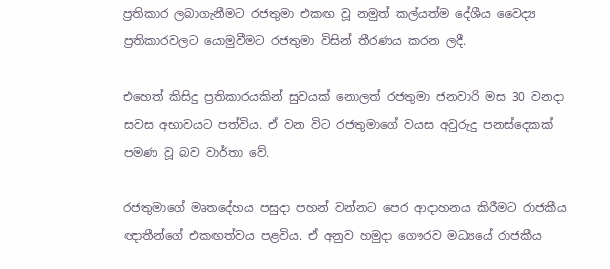ප්‍රතිකාර ලබාගැනීමට රජතුමා එකඟ වූ නමුත් කල්යත්ම දේශීය වෛද්‍ය ප්‍රතිකාරවලට යොමුවීමට රජතුමා විසින් තීරණය කරන ලදී.

එහෙත් කිසිදු ප්‍රතිකාරයකින් සුවයක් නොලත් රජතුමා ජනවාරි මස 30 වනදා සවස අභාවයට පත්විය. ඒ වන විට රජතුමාගේ වයස අවුරුදු පනස්දෙකක් පමණ වූ බව වාර්තා වේ.

රජතුමාගේ මෘතදේහය පසුදා පහන් වන්නට පෙර ආදාහනය කිරීමට රාජකීය ඥාතීන්ගේ එකඟත්වය පළවිය. ඒ අනුව හමුදා ගෞරව මධ්‍යයේ රාජකීය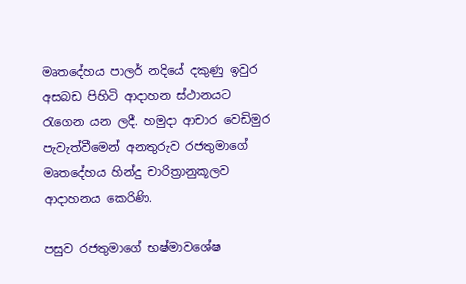මෘතදේහය පාලර් නදියේ දකුණු ඉවුර අසබඩ පිහිටි ආදාහන ස්ථානයට රැගෙන යන ලදී. හමුදා ආචාර වෙඩිමුර පැවැත්වීමෙන් අනතුරුව රජතුමාගේ මෘතදේහය හින්දු චාරිත්‍රානුකූලව ආදාහනය කෙරිණි.

පසුව රජතුමාගේ භෂ්මාවශේෂ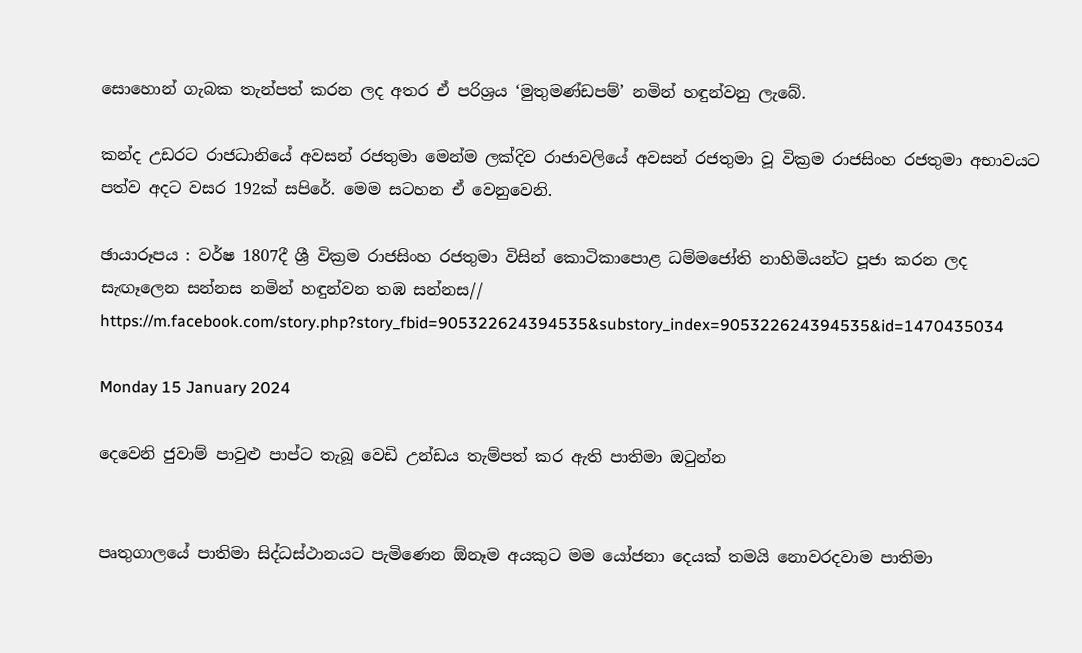සොහොන් ගැබක තැන්පත් කරන ලද අතර ඒ පරිශ්‍රය ‘මුතුමණ්ඩපම්’ නමින් හඳුන්වනු ලැබේ.

කන්ද උඩරට රාජධානියේ අවසන් රජතුමා මෙන්ම ලක්දිව රාජාවලියේ අවසන් රජතුමා වූ වික්‍රම රාජසිංහ රජතුමා අභාවයට පත්ව අදට වසර 192ක් සපිරේ. මෙම සටහන ඒ වෙනුවෙනි.

ඡායාරූපය : වර්ෂ 1807දී ශ්‍රී වික්‍රම රාජසිංහ රජතුමා විසින් කොටිකාපොළ ධම්මජෝති නාහිමියන්ට පූජා කරන ලද සැඟෑලෙන සන්නස නමින් හඳුන්වන තඹ සන්නස// https://m.facebook.com/story.php?story_fbid=905322624394535&substory_index=905322624394535&id=1470435034

Monday 15 January 2024

දෙවෙනි ජුවාම් පාවුළු පාප්ට තැබූ වෙඩි උන්ඩය තැම්පත් කර ඇති පාතිමා ඔටුන්න


පෘතුගාලයේ පාතිමා සිද්ධස්ථානයට පැමිණෙන ඕනෑම අයකුට මම යෝජනා දෙයක් තමයි නොවරදවාම පාතිමා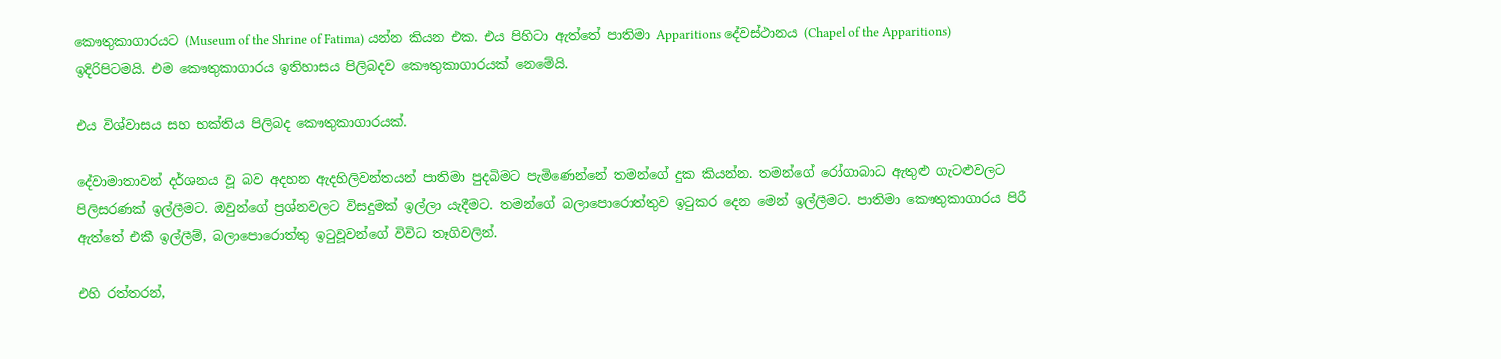කෞතුකාගාරයට (Museum of the Shrine of Fatima) යන්න කියන එක. එය පිහිටා ඇත්තේ පාතිමා Apparitions දේවස්ථානය (Chapel of the Apparitions) ඉදිරිපිටමයි. එම කෞතුකාගාරය ඉතිහාසය පිලිබදව කෞතුකාගාරයක් නෙමේයි.

එය විශ්වාසය සහ භක්තිය පිලිබද කෞතුකාගාරයක්.

දේවාමාතාවන් දර්ශනය වූ බව අදහන ඇදහිලිවන්තයන් පාතිමා පුදබිමට පැමිණෙන්නේ තමන්ගේ දුක කියන්න. තමන්ගේ රෝගාබාධ ඇතුළු ගැටළුවලට පිලිසරණක් ඉල්ලීමට. ඔවුන්ගේ ප්‍රශ්නවලට විසදුමක් ඉල්ලා යැදීමට. තමන්ගේ බලාපොරොත්තුව ඉටුකර දෙන මෙන් ඉල්ලීමට. පාතිමා කෞතුකාගාරය පිරී ඇත්තේ එකී ඉල්ලීම්, බලාපොරොත්තු ඉටුවූවන්ගේ විවිධ තෑගිවලින්.

එහි රත්තරන්,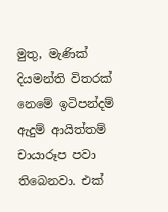මුතු, මැණික් දියමන්ති විතරක් නෙමේ ඉටිපන්දම් ඇදුම් ආයිත්තම් චායාරූප පවා තිබෙනවා. එක්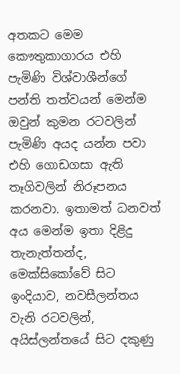අතකට මෙම කෞතුකාගාරය එහි පැමිණි විශ්වාශීන්ගේ පන්ති තත්වයන් මෙන්ම ඔවුන් කුමන රටවලින් පැමිණි අයද යන්න පවා එහි ගොඩගසා ඇති තෑගිවලින් නිරූපනය කරනවා. ඉතාමත් ධනවත් අය මෙන්ම ඉතා දිළිදු තැනැත්තන්ද, මෙක්සිකෝවේ සිට ඉංදියාව, නවසීලන්තය වැනි රටවලින්, අයිස්ලන්තයේ සිට දකුණු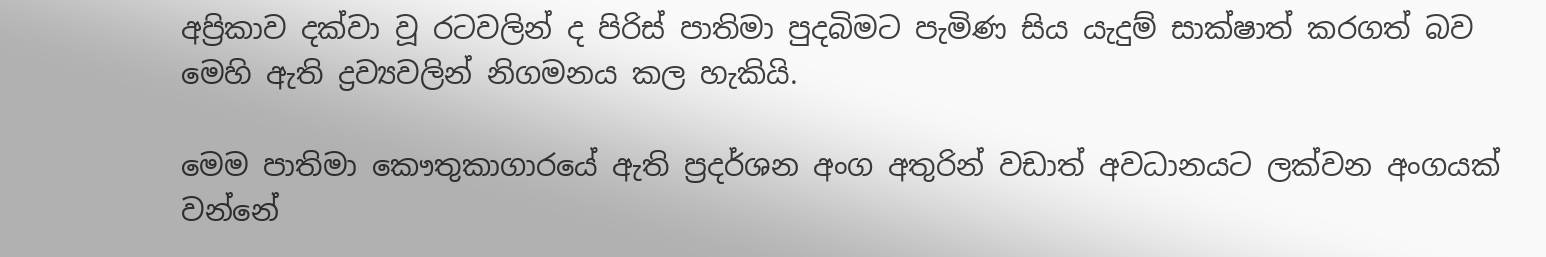අප්‍රිකාව දක්වා වූ රටවලින් ද පිරිස් පාතිමා පුදබිමට පැමිණ සිය යැදුම් සාක්ෂාත් කරගත් බව මෙහි ඇති ද්‍රව්‍යවලින් නිගමනය කල හැකියි.

මෙම පාතිමා කෞතුකාගාරයේ ඇති ප්‍රදර්ශන අංග අතුරින් වඩාත් අවධානයට ලක්වන අංගයක් වන්නේ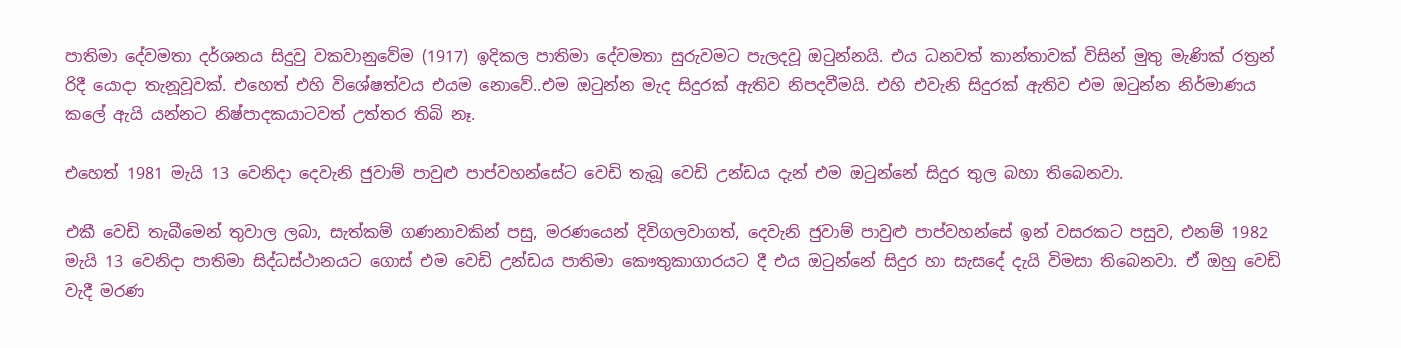පාතිමා දේවමතා දර්ශනය සිදුවු වකවානුවේම (1917) ඉදිකල පාතිමා දේවමතා සුරුවමට පැලදවූ ඔටුන්නයි. එය ධනවත් කාන්තාවක් විසින් මුතු මැණික් රත්‍රන් රිදී යොදා තැනූවූවක්. එහෙත් එහි විශේෂත්වය එයම නොවේ..එම ඔටුන්න මැද සිදුරක් ඇතිව නිපදවීමයි. එහි එවැනි සිදුරක් ඇතිව එම ඔටුන්න නිර්මාණය කලේ ඇයි යන්නට නිෂ්පාදකයාටවත් උත්තර තිබි නෑ.

එහෙත් 1981 මැයි 13 වෙනිදා දෙවැනි ජුවාම් පාවුළු පාප්වහන්සේට වෙඩි තැබූ වෙඩි උන්ඩය දැන් එම ඔටුන්නේ සිදුර තුල බහා තිබෙනවා.

එකී වෙඩි තැබීමෙන් තුවාල ලබා, සැත්කම් ගණනාවකින් පසු, මරණයෙන් දිවිගලවාගත්, දෙවැනි ජුවාම් පාවුළු පාප්වහන්සේ ඉන් වසරකට පසුව, එනම් 1982 මැයි 13 වෙනිදා පාතිමා සිද්ධස්ථානයට ගොස් එම වෙඩි උන්ඩය පාතිමා කෞතුකාගාරයට දී එය ඔටුන්නේ සිදුර හා සැසදේ දැයි විමසා තිබෙනවා. ඒ ඔහු වෙඩි වැදී මරණ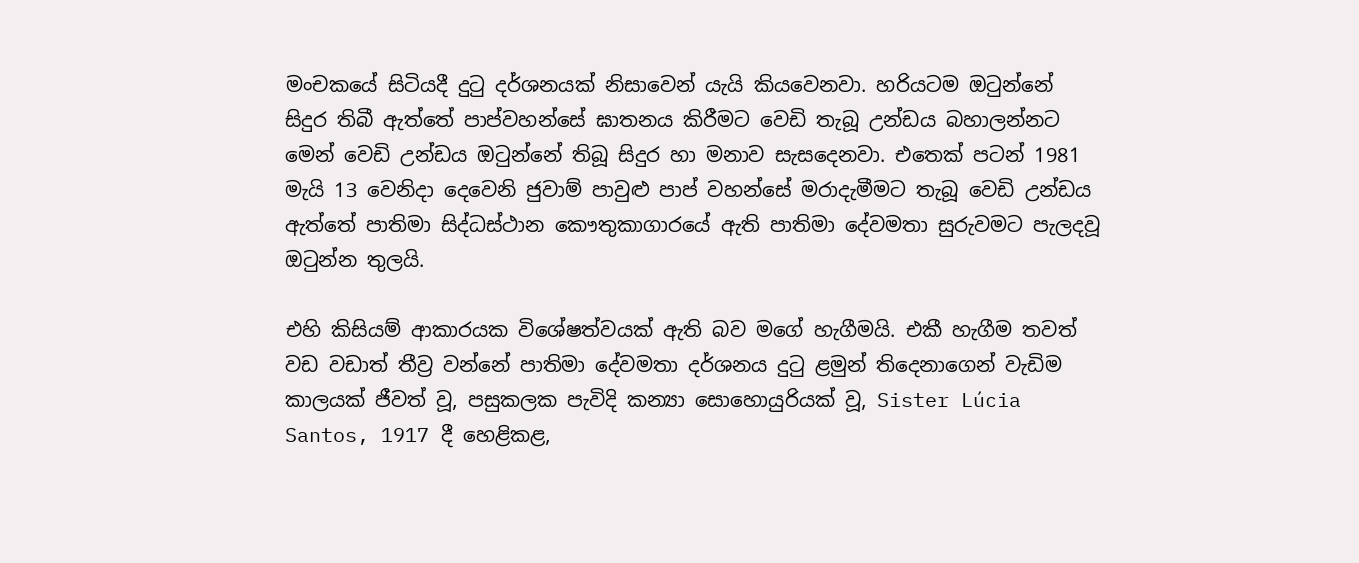මංචකයේ සිටියදී දුටු දර්ශනයක් නිසාවෙන් යැයි කියවෙනවා. හරියටම ඔටුන්නේ සිදුර තිබී ඇත්තේ පාප්වහන්සේ ඝාතනය කිරීමට වෙඩි තැබූ උන්ඩය බහාලන්නට මෙන් වෙඩි උන්ඩය ඔටුන්නේ තිබූ සිදුර හා මනාව සැසදෙනවා. එතෙක් පටන් 1981 මැයි 13 වෙනිදා දෙවෙනි ජුවාම් පාවුළු පාප් වහන්සේ මරාදැමීමට තැබූ වෙඩි උන්ඩය ඇත්තේ පාතිමා සිද්ධස්ථාන කෞතුකාගාරයේ ඇති පාතිමා දේවමතා සුරුවමට පැලදවූ ඔටුන්න තුලයි.

එහි කිසියම් ආකාරයක විශේෂත්වයක් ඇති බව මගේ හැගීමයි. එකී හැගීම තවත් වඩ වඩාත් තීව්‍ර වන්නේ පාතිමා දේවමතා දර්ශනය දුටු ළමුන් තිදෙනාගෙන් වැඩිම කාලයක් ජීවත් වූ, පසුකලක පැවිදි කන්‍යා සොහොයුරියක් වූ, Sister Lúcia Santos, 1917 දී හෙළිකළ,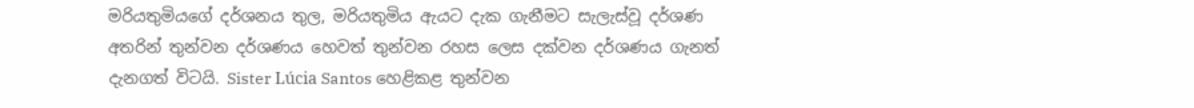මරියතුමියගේ දර්ශනය තුල, මරියතුමිය ඇයට දැක ගැනීමට සැලැස්වූ දර්ශණ අතරින් තුන්වන දර්ශණය හෙවත් තුන්වන රහස ලෙස දක්වන දර්ශණය ගැනත් දැනගත් විටයි. Sister Lúcia Santos හෙළිකළ තුන්වන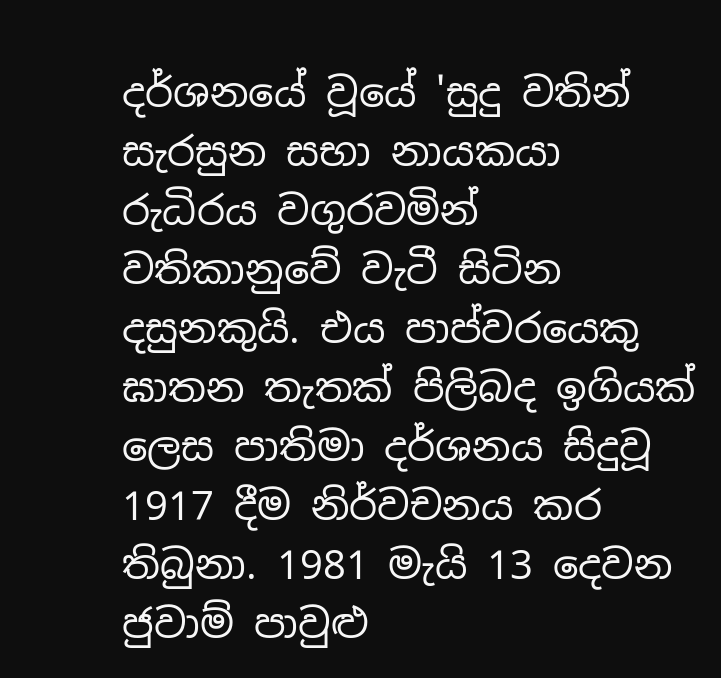දර්ශනයේ වූයේ 'සුදු වතින් සැරසුන සභා නායකයා රුධිරය වගුරවමින් වතිකානුවේ වැටී සිටින දසුනකුයි. එය පාප්වරයෙකු ඝාතන තැතක් පිලිබද ඉගියක් ලෙස පාතිමා දර්ශනය සිදුවූ 1917 දීම නිර්වචනය කර තිබුනා. 1981 මැයි 13 දෙවන ජුවාම් පාවුළු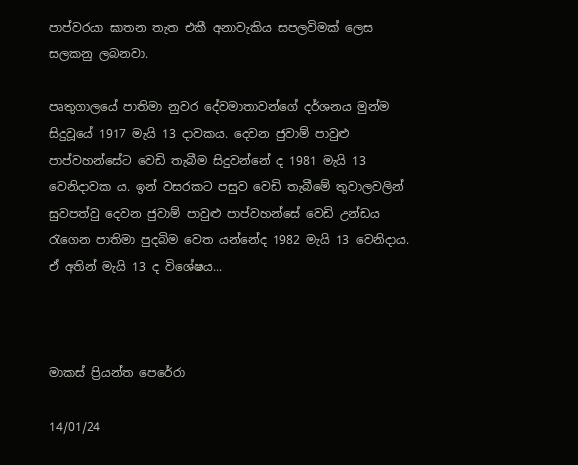පාප්වරයා ඝාතන තැත එකී අනාවැකිය සපලවිමක් ලෙස සලකනු ලබනවා.

පෘතුගාලයේ පාතිමා නුවර දේවමාතාවන්ගේ දර්ශනය මුන්ම සිදුවූයේ 1917 මැයි 13 දාවකය. දෙවන ජුවාම් පාවුළු පාප්වහන්සේට වෙඩි තැබීම සිදුවන්නේ ද 1981 මැයි 13 වෙනිදාවක ය. ඉන් වසරකට පසුව වෙඩි තැබීමේ තුවාලවලින් සුවපත්වු දෙවන ජුවාම් පාවුළු පාප්වහන්සේ වෙඩි උන්ඩය රැගෙන පාතිමා පුදබිම වෙත යන්නේද 1982 මැයි 13 වෙනිදාය. ඒ අතින් මැයි 13 ද විශේෂය...



මාකස් ප්‍රියන්ත පෙරේරා

14/01/24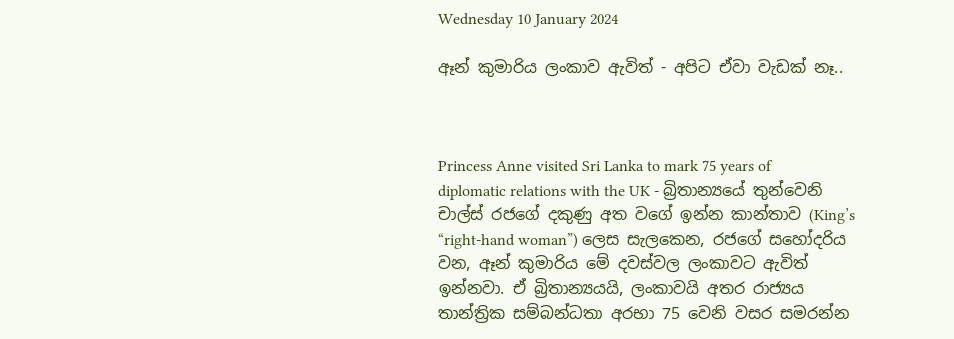Wednesday 10 January 2024

ඈන් කුමාරිය ලංකාව ඇවිත් - අපිට ඒවා වැඩක් නෑ..



Princess Anne visited Sri Lanka to mark 75 years of diplomatic relations with the UK - බ්‍රිතාන්‍යයේ තුන්වෙනි චාල්ස් රජගේ දකුණු අත වගේ ඉන්න කාන්තාව (King’s “right-hand woman”) ලෙස සැලකෙන, රජගේ සහෝදරිය වන, ඈන් කුමාරිය මේ දවස්වල ලංකාවට ඇවිත් ඉන්නවා. ඒ බ්‍රිතාන්‍යයයි, ලංකාවයි අතර රාජ්‍යය තාන්ත්‍රික සම්බන්ධතා අරභා 75 වෙනි වසර සමරන්න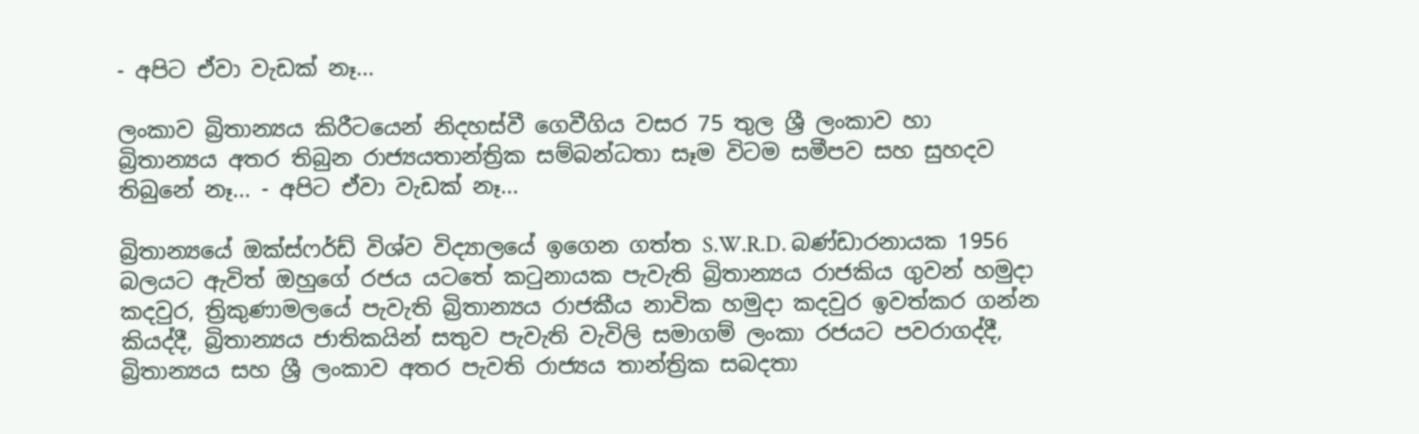- අපිට ඒවා වැඩක් නෑ...

ලංකාව බ්‍රිතාන්‍යය කිරීටයෙන් නිදහස්වී ගෙවීගිය වසර 75 තුල ශ්‍රී ලංකාව හා බ්‍රිතාන්‍යය අතර තිබුන රාජ්‍යයතාන්ත්‍රික සම්බන්ධතා සෑම විටම සමීපව සහ සුහදව තිබුනේ නෑ... - අපිට ඒවා වැඩක් නෑ...

බ්‍රිතාන්‍යයේ ඔක්ස්ෆර්ඩ් විශ්ව විද්‍යාලයේ ඉගෙන ගත්ත S.W.R.D. බණ්ඩාරනායක 1956 බලයට ඇවිත් ඔහුගේ රජය යටතේ කටුනායක පැවැති බ්‍රිතාන්‍යය රාජකිය ගුවන් හමුදා කදවුර, ත්‍රිකුණාමලයේ පැවැති බ්‍රිතාන්‍යය රාජකීය නාවික හමුදා කදවුර ඉවත්කර ගන්න කියද්දී, බ්‍රිතාන්‍යය ජාතිකයින් සතුව පැවැති වැවිලි සමාගම් ලංකා රජයට පවරාගද්දී, බ්‍රිතාන්‍යය සහ ශ්‍රී ලංකාව අතර පැවති රාජ්‍යය තාන්ත්‍රික සබදතා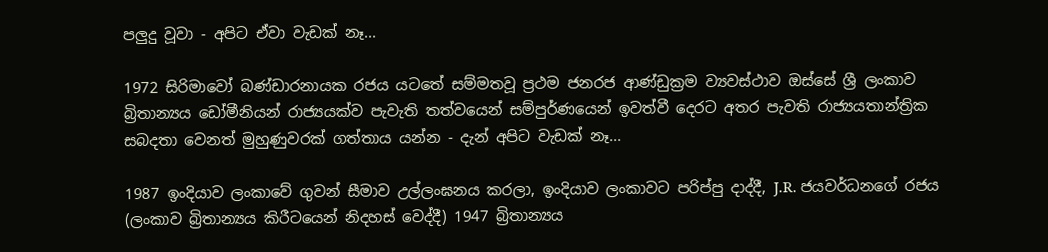පලුදු වූවා - අපිට ඒවා වැඩක් නෑ...

1972 සිරිමාවෝ බණ්ඩාරනායක රජය යටතේ සම්මතවූ ප්‍රථම ජනරජ ආණ්ඩුක්‍රම ව්‍යවස්ථාව ඔස්සේ ශ්‍රී ලංකාව බ්‍රිතාන්‍යය ඩෝමීනියන් රාජ්‍යයක්ව පැවැති තත්වයෙන් සම්පුර්ණයෙන් ඉවත්වී දෙරට අතර පැවති රාජ්‍යයතාන්ත්‍රික සබදතා වෙනත් මුහුණුවරක් ගත්තාය යන්න - දැන් අපිට වැඩක් නෑ...

1987 ඉංදියාව ලංකාවේ ගුවන් සීමාව උල්ලංඝනය කරලා, ඉංදියාව ලංකාවට පරිප්පු දාද්දී, J.R. ජයවර්ධනගේ රජය (ලංකාව බ්‍රිතාන්‍යය කිරීටයෙන් නිදහස් වෙද්දී) 1947 බ්‍රිතාන්‍යය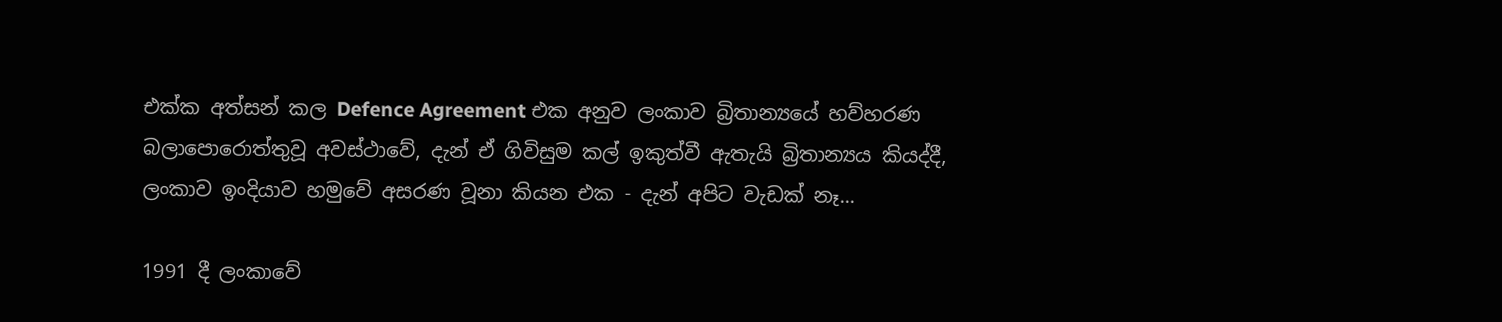එක්ක අත්සන් කල Defence Agreement එක අනුව ලංකාව බ්‍රිතාන්‍යයේ හව්හරණ බලාපොරොත්තුවූ අවස්ථාවේ, දැන් ඒ ගිවිසුම කල් ඉකුත්වී ඇතැයි බ්‍රිතාන්‍යය කියද්දී, ලංකාව ඉංදියාව හමුවේ අසරණ වූනා කියන එක - දැන් අපිට වැඩක් නෑ...

1991 දී ලංකාවේ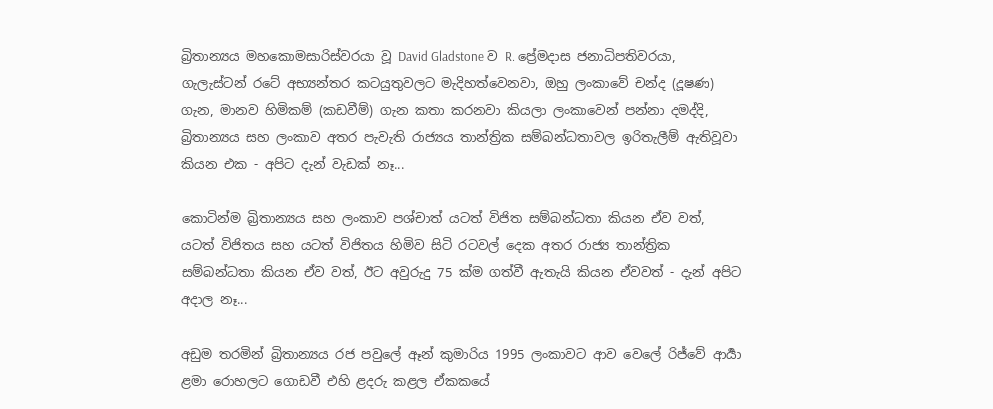බ්‍රිතාන්‍යය මහකොමසාරිස්වරයා වූ David Gladstone ව R. ප්‍රේමදාස ජනාධිපතිවරයා, ගැලැස්ටන් රටේ අභ්‍යන්තර කටයුතුවලට මැදිහත්වෙනවා, ඔහු ලංකාවේ චන්ද (දූෂණ) ගැන, මානව හිමිකම් (කඩවීම්) ගැන කතා කරනවා කියලා ලංකාවෙන් පන්නා දමද්දි, බ්‍රිතාන්‍යය සහ ලංකාව අතර පැවැති රාජ්‍යය තාන්ත්‍රික සම්බන්ධතාවල ඉරිතැලීම් ඇතිවූවා කියන එක - අපිට දැන් වැඩක් නෑ...

කොටින්ම බ්‍රිතාන්‍යය සහ ලංකාව පශ්චාත් යටත් විජිත සම්බන්ධතා කියන ඒව වත්, යටත් විජිතය සහ යටත් විජිතය හිමිව සිටි රටවල් දෙක අතර රාජ්‍ය තාන්ත්‍රික සම්බන්ධතා කියන ඒව වත්, ඊට අවුරුදු 75 ක්ම ගත්වී ඇතැයි කියන ඒවවත් - දැන් අපිට අදාල නෑ...

අඩුම තරමින් බ්‍රිතාන්‍යය රජ පවුලේ ඈන් කුමාරිය 1995 ලංකාවට ආව වෙලේ රිජ්වේ ආර්‍යා ළමා රොහලට ගොඩවී එහි ළදරු කළල ඒකකයේ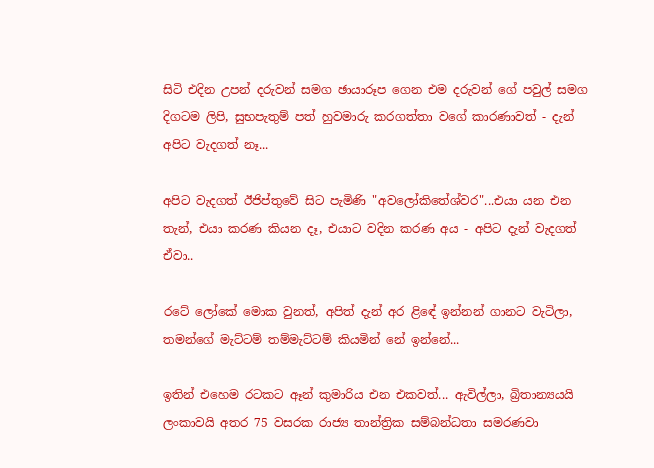සිටි එදින උපන් දරුවන් සමග ඡායාරූප ගෙන එම දරුවන් ගේ පවුල් සමග දිගටම ලිපි, සුභපැතුම් පත් හුවමාරු කරගත්තා වගේ කාරණාවත් - දැන් අපිට වැදගත් නෑ...

අපිට වැදගත් ඊජිප්තුවේ සිට පැමිණි "අවලෝකිතේශ්වර"...එයා යන එන තැන්, එයා කරණ කියන දෑ, එයාට වදින කරණ අය - අපිට දැන් වැදගත් ඒවා..

රටේ ලෝකේ මොක වුනත්, අපිත් දැන් අර ළිඳේ ඉන්නන් ගානට වැටිලා, තමන්ගේ මැට්ටම් තම්මැට්ටම් කියමින් නේ ඉන්නේ...

ඉතින් එහෙම රටකට ඈන් කුමාරිය එන එකවත්... ඇවිල්ලා, බ්‍රිතාන්‍යයයි ලංකාවයි අතර 75 වසරක රාජ්‍ය තාන්ත්‍රික සම්බන්ධතා සමරණවා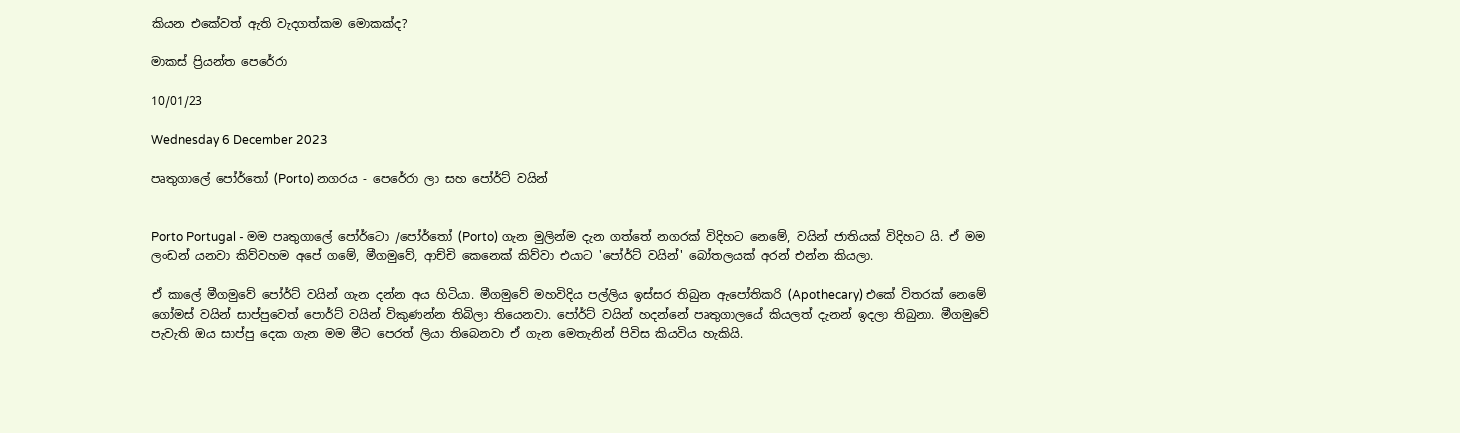කියන එකේවත් ඇති වැදගත්කම මොකක්ද?

මාකස් ප්‍රියන්ත පෙරේරා

10/01/23

Wednesday 6 December 2023

පෘතුගාලේ පෝර්තෝ (Porto) නගරය - පෙරේරා ලා සහ පෝර්ට් වයින්


Porto Portugal - මම පෘතුගාලේ පෝර්ටො /පෝර්තෝ (Porto) ගැන මුලින්ම දැන ගත්තේ නගරක් විදිහට නෙමේ, වයින් ජාතියක් විදිහට යි. ඒ මම ලංඩන් යනවා කිව්වහම අපේ ගමේ, මීගමුවේ, ආච්චි කෙනෙක් කිව්වා එයාට 'පෝර්ට් වයින්' බෝතලයක් අරන් එන්න කියලා.

ඒ කාලේ මීගමුවේ පෝර්ට් වයින් ගැන දන්න අය හිටියා. මීගමුවේ මහවිදිය පල්ලිය ඉස්සර තිබුන ඇපෝතිකරි (Apothecary) එකේ විතරක් නෙමේ ගෝමස් වයින් සාප්පුවෙත් පොර්ට් වයින් විකුණන්න තිබිලා තියෙනවා. පෝර්ට් වයින් හදන්නේ පෘතුගාලයේ කියලත් දැනන් ඉදලා තිබුනා. මීගමුවේ පැවැති ඔය සාප්පු දෙක ගැන මම මීට පෙරත් ලියා තිබෙනවා ඒ ගැන මෙතැනින් පිවිස කියවිය හැකියි.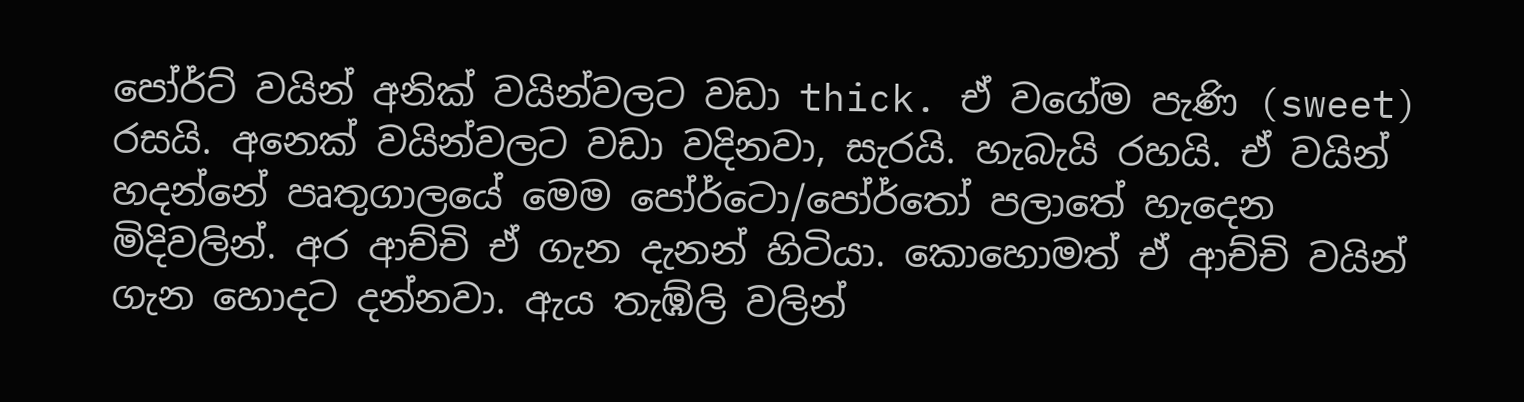පෝර්ට් වයින් අනික් වයින්වලට වඩා thick. ඒ වගේම පැණි (sweet) රසයි. අනෙක් වයින්වලට වඩා වදිනවා, සැරයි. හැබැයි රහයි. ඒ වයින් හදන්නේ පෘතුගාලයේ මෙම පෝර්ටො/පෝර්තෝ පලාතේ හැදෙන මිදිවලින්. අර ආච්චි ඒ ගැන දැනන් හිටියා. කොහොමත් ඒ ආච්චි වයින් ගැන හොදට දන්නවා. ඇය තැඹ්ලි වලින්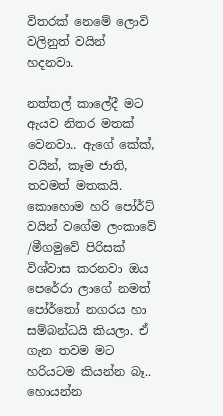විතරක් නෙමේ ලොවි වලිනුත් වයින් හදනවා.

නත්තල් කාලේදී මට ඇයව නිතර මතක් වෙනවා.. ඇගේ කේක්, වයින්, කෑම ජාති, තවමත් මතකයි. කොහොම හරි පෝර්ට් වයින් වගේම ලංකාවේ /මීගමුවේ පිරිසක් විශ්වාස කරනවා ඔය පෙරේරා ලාගේ නමත් පෝර්තෝ නගරය හා සම්බන්ධයි කියලා. ඒ ගැන තවම මට හරියටම කියන්න බෑ.. හොයන්න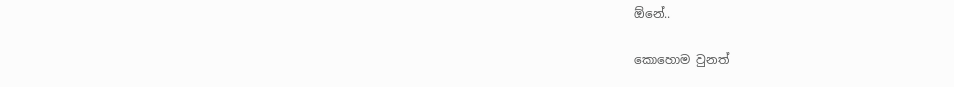ඕනේ..

කොහොම වුනත්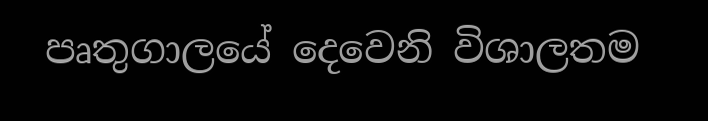පෘතුගාලයේ දෙවෙනි විශාලතම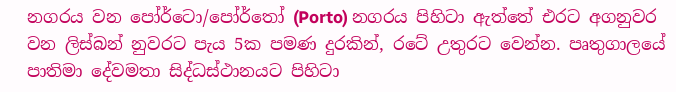නගරය වන පෝර්ටො/පෝර්තෝ (Porto) නගරය පිහිටා ඇත්තේ එරට අගනුවර වන ලිස්බන් නුවරට පැය 5ක පමණ දුරකින්, රටේ උතුරට වෙන්න. පෘතුගාලයේ පාතිමා දේවමතා සිද්ධස්ථානයට පිහිටා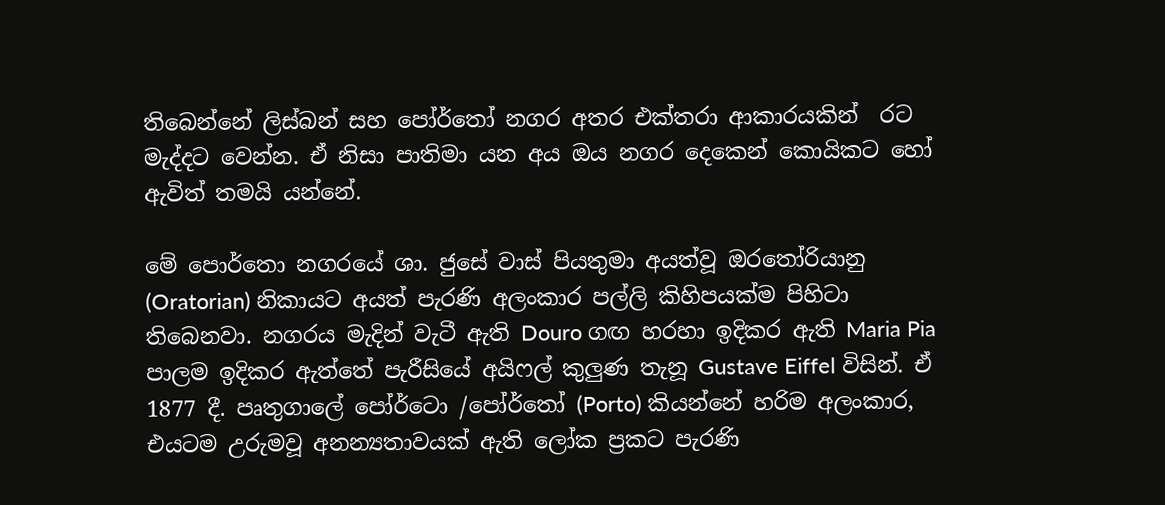තිබෙන්නේ ලිස්බන් සහ පෝර්තෝ නගර අතර එක්තරා ආකාරයකින්  රට මැද්දට වෙන්න. ඒ නිසා පාතිමා යන අය ඔය නගර දෙකෙන් කොයිකට හෝ ඇවිත් තමයි යන්නේ.

මේ පොර්තො නගරයේ ශා. ජුසේ වාස් පියතුමා අයත්වූ ඔරතෝරියානු (Oratorian) නිකායට අයත් පැරණි අලංකාර පල්ලි කිහිපයක්ම පිහිටා තිබෙනවා. නගරය මැදින් වැටී ඇති Douro ගඟ හරහා ඉදිකර ඇති Maria Pia පාලම ඉදිකර ඇත්තේ පැරීසියේ අයිෆල් කුලුණ තැනූ Gustave Eiffel විසින්. ඒ 1877 දී. පෘතුගාලේ පෝර්ටො /පෝර්තෝ (Porto) කියන්නේ හරිම අලංකාර, එයටම උරුමවූ අනන්‍යතාවයක් ඇති ලෝක ප්‍රකට පැරණි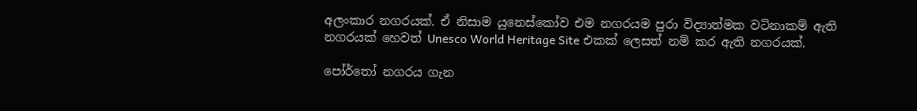අලංකාර නගරයක්. ඒ නිසාම යුනෙස්කෝව එම නගරයම පුරා විද්‍යාත්මක වටිනාකම් ඇති නගරයක් හෙවත් Unesco World Heritage Site එකක් ලෙසත් නම් කර ඇති නගරයක්.

පෝර්තෝ නගරය ගැන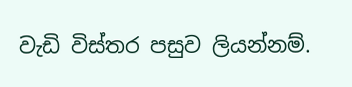වැඩි විස්තර පසුව ලියන්නම්.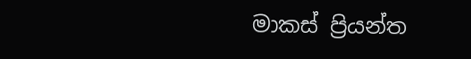මාකස් ප්‍රියන්ත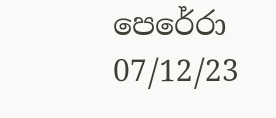පෙරේරා
07/12/23